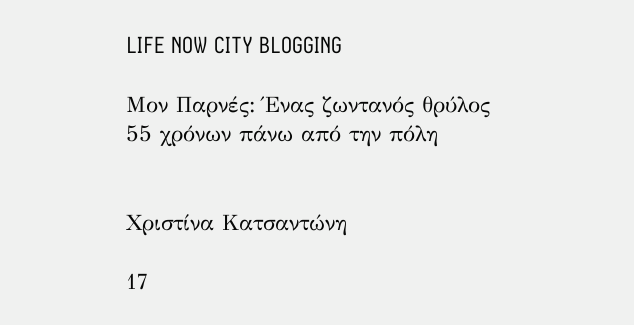LIFE NOW CITY BLOGGING

Μον Παρνές: Ένας ζωντανός θρύλος 55 χρόνων πάνω από την πόλη


Χριστίνα Κατσαντώνη

17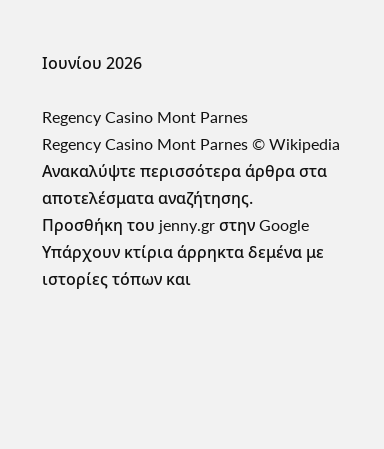Ιουνίου 2026

Regency Casino Mont Parnes
Regency Casino Mont Parnes © Wikipedia
Ανακαλύψτε περισσότερα άρθρα στα αποτελέσματα αναζήτησης.
Προσθήκη του jenny.gr στην Google
Υπάρχουν κτίρια άρρηκτα δεμένα με ιστορίες τόπων και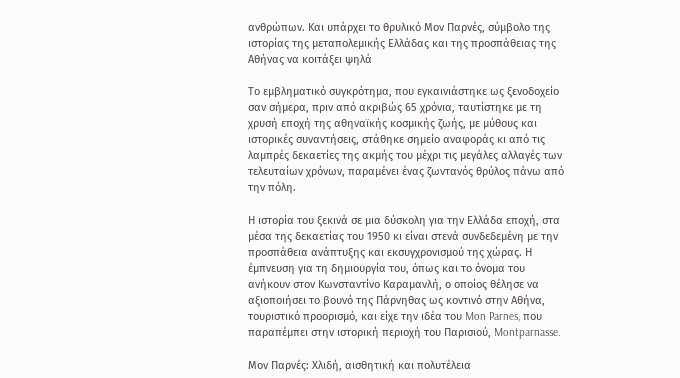ανθρώπων. Και υπάρχει το θρυλικό Μον Παρνές, σύμβολο της ιστορίας της μεταπολεμικής Ελλάδας και της προσπάθειας της Αθήνας να κοιτάξει ψηλά

Το εμβληματικό συγκρότημα, που εγκαινιάστηκε ως ξενοδοχείο σαν σήμερα, πριν από ακριβώς 65 χρόνια, ταυτίστηκε με τη χρυσή εποχή της αθηναϊκής κοσμικής ζωής, με μύθους και ιστορικές συναντήσεις, στάθηκε σημείο αναφοράς κι από τις λαμπρές δεκαετίες της ακμής του μέχρι τις μεγάλες αλλαγές των τελευταίων χρόνων, παραμένει ένας ζωντανός θρύλος πάνω από την πόλη.

Η ιστορία του ξεκινά σε μια δύσκολη για την Ελλάδα εποχή, στα μέσα της δεκαετίας του 1950 κι είναι στενά συνδεδεμένη με την προσπάθεια ανάπτυξης και εκσυγχρονισμού της χώρας. Η έμπνευση για τη δημιουργία του, όπως και το όνομα του ανήκουν στον Κωνσταντίνο Καραμανλή, ο οποίος θέλησε να αξιοποιήσει το βουνό της Πάρνηθας ως κοντινό στην Αθήνα, τουριστικό προορισμό, και είχε την ιδέα του Mon Parnes, που παραπέμπει στην ιστορική περιοχή του Παρισιού, Montparnasse.

Μον Παρνές: Χλιδή, αισθητική και πολυτέλεια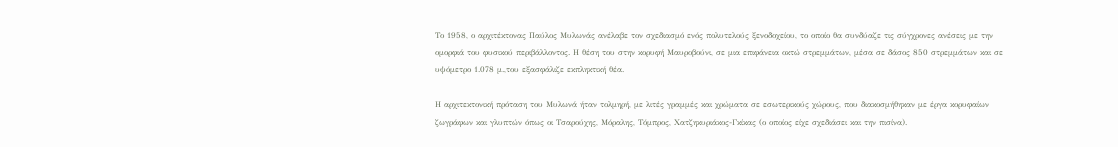Το 1958, ο αρχιτέκτονας Παύλος Μυλωνάς ανέλαβε τον σχεδιασμό ενός πολυτελούς ξενοδοχείου, το οποίο θα συνδύαζε τις σύγχρονες ανέσεις με την ομορφιά του φυσικού περιβάλλοντος. Η θέση του στην κορυφή Μαυροβούνι, σε μια επιφάνεια οκτώ στρεμμάτων, μέσα σε δάσος 850 στρεμμάτων και σε υψόμετρο 1.078 μ.,του εξασφάλιζε εκπληκτική θέα.

Η αρχιτεκτονική πρόταση του Μυλωνά ήταν τολμηρή, με λιτές γραμμές και χρώματα σε εσωτερικούς χώρους, που διακοσμήθηκαν με έργα κορυφαίων ζωγράφων και γλυπτών όπως οι Τσαρούχης, Μόραλης, Τόμπρος, Χατζηκυριάκος-Γκίκας (ο οποίος είχε σχεδιάσει και την πισίνα).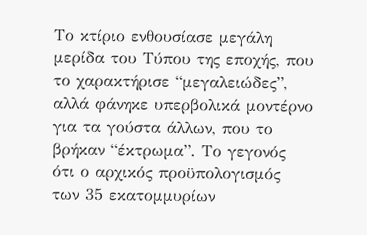Το κτίριο ενθουσίασε μεγάλη μερίδα του Τύπου της εποχής, που το χαρακτήρισε “μεγαλειώδες”, αλλά φάνηκε υπερβολικά μοντέρνο για τα γούστα άλλων, που το βρήκαν “έκτρωμα”. Το γεγονός ότι ο αρχικός προϋπολογισμός των 35 εκατομμυρίων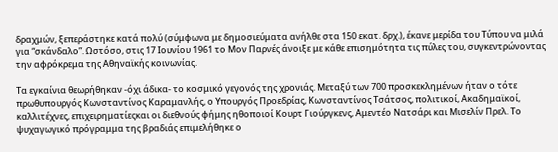δραχμών, ξεπεράστηκε κατά πολύ (σύμφωνα με δημοσιεύματα ανήλθε στα 150 εκατ. δρχ.), έκανε μερίδα του Τύπου να μιλά για “σκάνδαλο”. Ωστόσο, στις 17 Ιουνίου 1961 το Μον Παρνές άνοιξε με κάθε επισημότητα τις πύλες του, συγκεντρώνοντας την αφρόκρεμα της Αθηναϊκής κοινωνίας.

Τα εγκαίνια θεωρήθηκαν -όχι άδικα- το κοσμικό γεγονός της χρονιάς. Μεταξύ των 700 προσκεκλημένων ήταν ο τότε πρωθυπουργός Κωνσταντίνος Καραμανλής, ο Υπουργός Προεδρίας, Κωνσταντίνος Τσάτσος, πολιτικοί, Ακαδημαϊκοί, καλλιτέχνες, επιχειρηματίεςκαι οι διεθνούς φήμης ηθοποιοί Κουρτ Γιούργκενς, Αμεντέο Νατσάρι και Μισελίν Πρελ. Το ψυχαγωγικό πρόγραμμα της βραδιάς επιμελήθηκε ο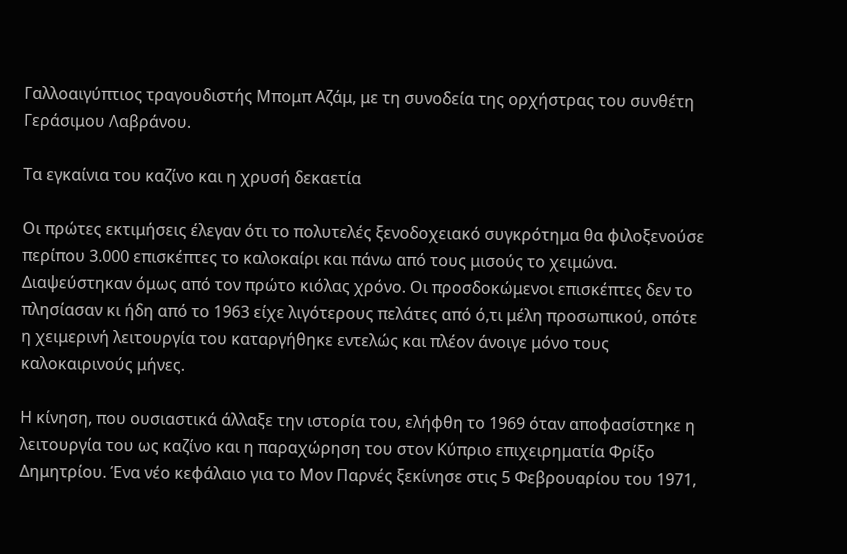Γαλλοαιγύπτιος τραγουδιστής Μπομπ Αζάμ, με τη συνοδεία της ορχήστρας του συνθέτη Γεράσιμου Λαβράνου.

Τα εγκαίνια του καζίνο και η χρυσή δεκαετία

Οι πρώτες εκτιμήσεις έλεγαν ότι το πολυτελές ξενοδοχειακό συγκρότημα θα φιλοξενούσε περίπου 3.000 επισκέπτες το καλοκαίρι και πάνω από τους μισούς το χειμώνα. Διαψεύστηκαν όμως από τον πρώτο κιόλας χρόνο. Οι προσδοκώμενοι επισκέπτες δεν το πλησίασαν κι ήδη από το 1963 είχε λιγότερους πελάτες από ό,τι μέλη προσωπικού, οπότε η χειμερινή λειτουργία του καταργήθηκε εντελώς και πλέον άνοιγε μόνο τους καλοκαιρινούς μήνες.

Η κίνηση, που ουσιαστικά άλλαξε την ιστορία του, ελήφθη το 1969 όταν αποφασίστηκε η λειτουργία του ως καζίνο και η παραχώρηση του στον Κύπριο επιχειρηματία Φρίξο Δημητρίου. Ένα νέο κεφάλαιο για το Μον Παρνές ξεκίνησε στις 5 Φεβρουαρίου του 1971,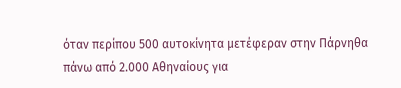όταν περίπου 500 αυτοκίνητα μετέφεραν στην Πάρνηθα πάνω από 2.000 Αθηναίους για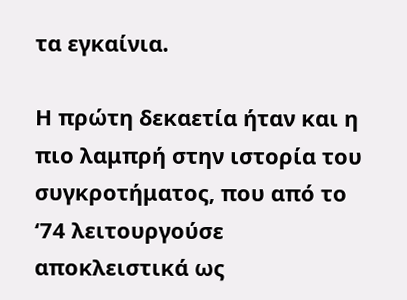τα εγκαίνια.

Η πρώτη δεκαετία ήταν και η πιο λαμπρή στην ιστορία του συγκροτήματος, που από το ‘74 λειτουργούσε αποκλειστικά ως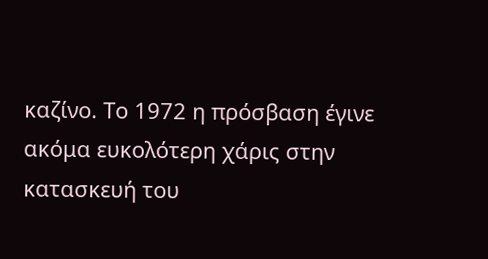καζίνο. Το 1972 η πρόσβαση έγινε ακόμα ευκολότερη χάρις στην κατασκευή του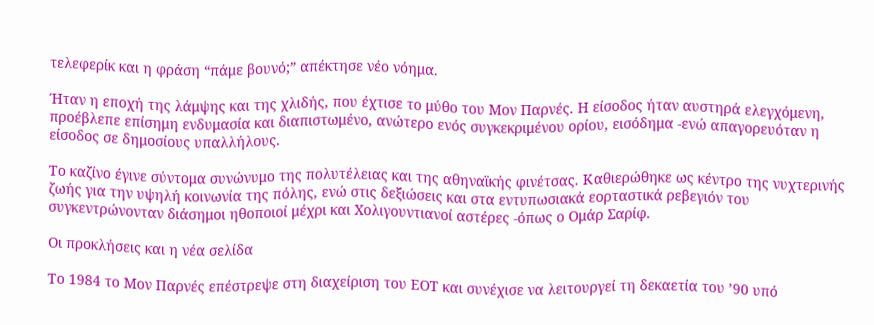τελεφερίκ και η φράση “πάμε βουνό;” απέκτησε νέο νόημα.

Ήταν η εποχή της λάμψης και της χλιδής, που έχτισε το μύθο του Μον Παρνές. Η είσοδος ήταν αυστηρά ελεγχόμενη, προέβλεπε επίσημη ενδυμασία και διαπιστωμένο, ανώτερο ενός συγκεκριμένου ορίου, εισόδημα -ενώ απαγορευόταν η είσοδος σε δημοσίους υπαλλήλους.

Το καζίνο έγινε σύντομα συνώνυμο της πολυτέλειας και της αθηναϊκής φινέτσας. Καθιερώθηκε ως κέντρο της νυχτερινής ζωής για την υψηλή κοινωνία της πόλης, ενώ στις δεξιώσεις και στα εντυπωσιακά εορταστικά ρεβεγιόν του συγκεντρώνονταν διάσημοι ηθοποιοί μέχρι και Χολιγουντιανοί αστέρες -όπως ο Ομάρ Σαρίφ.

Οι προκλήσεις και η νέα σελίδα

Το 1984 το Mον Παρνές επέστρεψε στη διαχείριση του ΕΟΤ και συνέχισε να λειτουργεί τη δεκαετία του ’90 υπό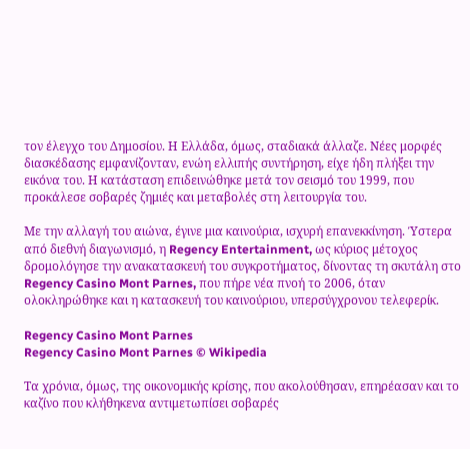τον έλεγχο του Δημοσίου. Η Ελλάδα, όμως, σταδιακά άλλαζε. Νέες μορφές διασκέδασης εμφανίζονταν, ενώη ελλιπής συντήρηση, είχε ήδη πλήξει την εικόνα του. Η κατάσταση επιδεινώθηκε μετά τον σεισμό του 1999, που προκάλεσε σοβαρές ζημιές και μεταβολές στη λειτουργία του.

Με την αλλαγή του αιώνα, έγινε μια καινούρια, ισχυρή επανεκκίνηση. Ύστερα από διεθνή διαγωνισμό, η Regency Entertainment, ως κύριος μέτοχος δρομολόγησε την ανακατασκευή του συγκροτήματος, δίνοντας τη σκυτάλη στo Regency Casino Mont Parnes, που πήρε νέα πνοή το 2006, όταν ολοκληρώθηκε και η κατασκευή του καινούριου, υπερσύγχρονου τελεφερίκ.

Regency Casino Mont Parnes
Regency Casino Mont Parnes © Wikipedia

Τα χρόνια, όμως, της οικονομικής κρίσης, που ακολούθησαν, επηρέασαν και το καζίνο που κλήθηκενα αντιμετωπίσει σοβαρές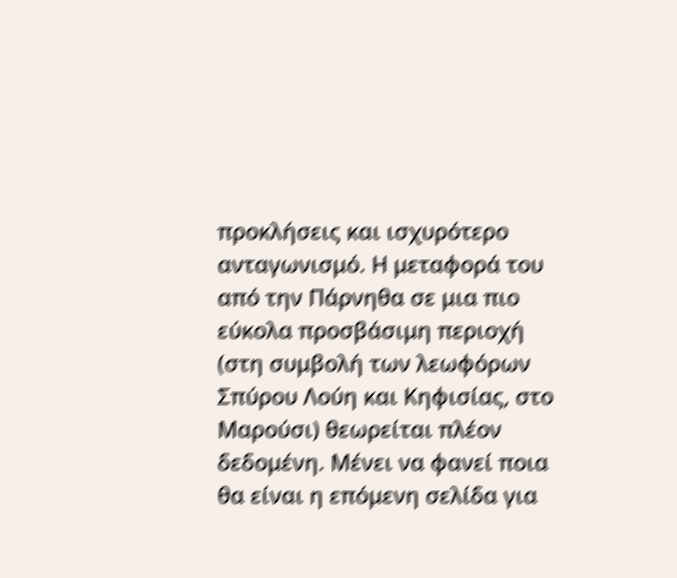προκλήσεις και ισχυρότερο ανταγωνισμό. Η μεταφορά του από την Πάρνηθα σε μια πιο εύκολα προσβάσιμη περιοχή (στη συμβολή των λεωφόρων Σπύρου Λούη και Κηφισίας, στο Μαρούσι) θεωρείται πλέον δεδομένη. Μένει να φανεί ποια θα είναι η επόμενη σελίδα για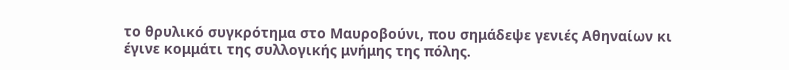το θρυλικό συγκρότημα στο Μαυροβούνι, που σημάδεψε γενιές Αθηναίων κι έγινε κομμάτι της συλλογικής μνήμης της πόλης.